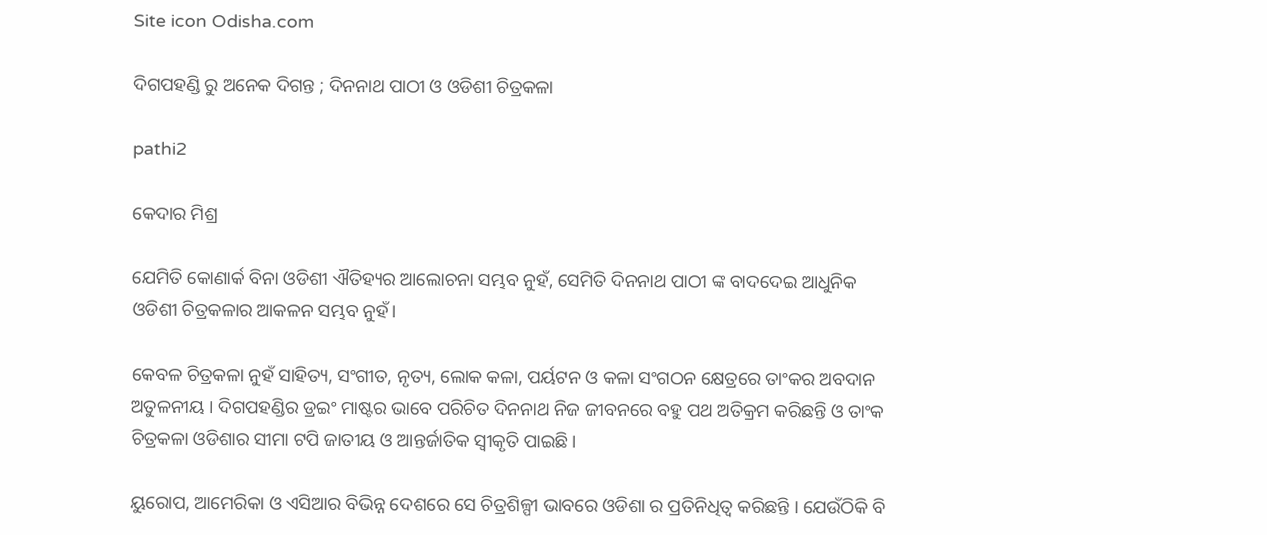Site icon Odisha.com

ଦିଗପହଣ୍ଡି ରୁ ଅନେକ ଦିଗନ୍ତ ; ଦିନନାଥ ପାଠୀ ଓ ଓଡିଶୀ ଚିତ୍ରକଳା

pathi2

କେଦାର ମିଶ୍ର

ଯେମିତି କୋଣାର୍କ ବିନା ଓଡିଶୀ ଐତିହ୍ୟର ଆଲୋଚନା ସମ୍ଭବ ନୁହଁ, ସେମିତି ଦିନନାଥ ପାଠୀ ଙ୍କ ବାଦଦେଇ ଆଧୁନିକ ଓଡିଶୀ ଚିତ୍ରକଳାର ଆକଳନ ସମ୍ଭବ ନୁହଁ।

କେବଳ ଚିତ୍ରକଳା ନୁହଁ ସାହିତ୍ୟ, ସଂଗୀତ, ନୃତ୍ୟ, ଲୋକ କଳା, ପର୍ୟଟନ ଓ କଳା ସଂଗଠନ କ୍ଷେତ୍ରରେ ତାଂକର ଅବଦାନ ଅତୁଳନୀୟ । ଦିଗପହଣ୍ଡିର ଡ୍ରଇଂ ମାଷ୍ଟର ଭାବେ ପରିଚିତ ଦିନନାଥ ନିଜ ଜୀବନରେ ବହୁ ପଥ ଅତିକ୍ରମ କରିଛନ୍ତି ଓ ତାଂକ ଚିତ୍ରକଳା ଓଡିଶାର ସୀମା ଟପି ଜାତୀୟ ଓ ଆନ୍ତର୍ଜାତିକ ସ୍ବୀକୃତି ପାଇଛି।

ୟୁରୋପ, ଆମେରିକା ଓ ଏସିଆର ବିଭିନ୍ନ ଦେଶରେ ସେ ଚିତ୍ରଶିଳ୍ପୀ ଭାବରେ ଓଡିଶା ର ପ୍ରତିନିଧିତ୍ଵ କରିଛନ୍ତି । ଯେଉଁଠିକି ବି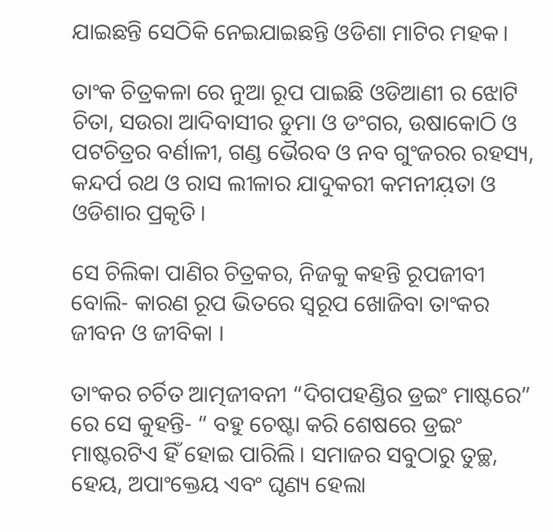ଯାଇଛନ୍ତି ସେଠିକି ନେଇଯାଇଛନ୍ତି ଓଡିଶା ମାଟିର ମହକ।

ତାଂକ ଚିତ୍ରକଳା ରେ ନୁଆ ରୂପ ପାଇଛି ଓଡିଆଣୀ ର ଝୋଟି ଚିତା, ସଉରା ଆଦିବାସୀର ଡୁମା ଓ ଡଂଗର, ଉଷାକୋଠି ଓ ପଟଚିତ୍ରର ବର୍ଣାଳୀ, ଗଣ୍ଡ ଭୈରବ ଓ ନବ ଗୁଂଜରର ରହସ୍ୟ, କନ୍ଦର୍ପ ରଥ ଓ ରାସ ଲୀଳାର ଯାଦୁକରୀ କମନୀୟ଼ତା ଓ ଓଡିଶାର ପ୍ରକୃତି।

ସେ ଚିଲିକା ପାଣିର ଚିତ୍ରକର, ନିଜକୁ କହନ୍ତି ରୂପଜୀବୀ ବୋଲି- କାରଣ ରୂପ ଭିତରେ ସ୍ବରୂପ ଖୋଜିବା ତାଂକର ଜୀବନ ଓ ଜୀବିକା ।

ତାଂକର ଚର୍ଚିତ ଆତ୍ମଜୀବନୀ “ଦିଗପହଣ୍ଡିର ଡ୍ରଇଂ ମାଷ୍ଟରେ” ରେ ସେ କୁହନ୍ତି- “ ବହୁ ଚେଷ୍ଟା କରି ଶେଷରେ ଡ୍ରଇଂ ମାଷ୍ଟରଟିଏ ହିଁ ହୋଇ ପାରିଲି। ସମାଜର ସବୁଠାରୁ ତୁଚ୍ଛ, ହେୟ, ଅପାଂକ୍ତେୟ ଏବଂ ଘୃଣ୍ୟ ହେଲା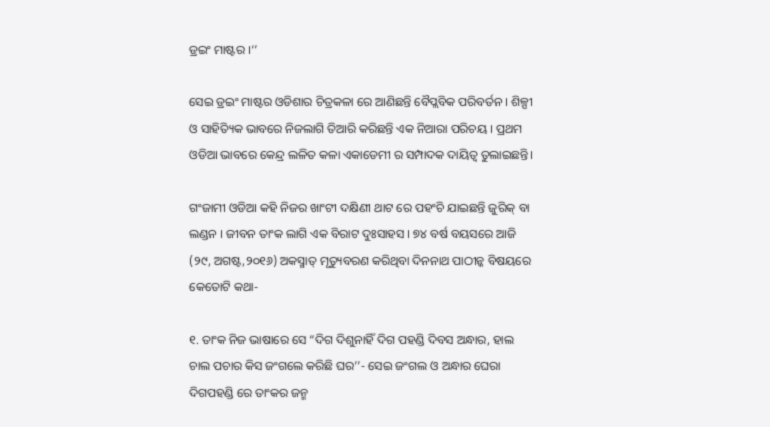ଡ୍ରଇଂ ମାଷ୍ଟର ।‘’

ସେଇ ଡ୍ରଇଂ ମାଷ୍ଟର ଓଡିଶାର ଚିତ୍ରକଳା ରେ ଆଣିଛନ୍ତି ବୈପ୍ଲବିକ ପରିବର୍ତନ । ଶିଳ୍ପୀ ଓ ସାହିତ୍ୟିକ ଭାବରେ ନିଜଲାଗି ତିଆରି କରିଛନ୍ତି ଏକ ନିଆରା ପରିଚୟ । ପ୍ରଥମ ଓଡିଆ ଭାବରେ କେନ୍ଦ୍ର ଲଳିତ କଳା ଏକାଡେମୀ ର ସମ୍ପାଦକ ଦାୟିତ୍ଵ ତୁଲାଇଛନ୍ତି।

ଗଂଜାମୀ ଓଡିଆ କହି ନିଜର ଖାଂଟୀ ଦକ୍ଷିଣୀ ଥାଟ ରେ ପହଂଚି ଯାଇଛନ୍ତି ଜୁରିକ୍ ବା ଲଣ୍ଡନ । ଜୀବନ ତାଂକ ଲାଗି ଏକ ବିରାଟ ଦୁଃସାହସ । ୭୪ ବର୍ଷ ବୟସରେ ଆଜି (୨୯, ଅଗଷ୍ଟ,୨୦୧୬) ଅକସ୍ମାତ୍ ମୃତ୍ୟୁବରଣ କରିଥିବା ଦିନନାଥ ପାଠୀନ୍କ ବିଷୟରେ କେତୋଟି କଥା-

୧. ତାଂକ ନିଜ ଭାଷାରେ ସେ “ଦିଗ ଦିଶୁନାହିଁ ଦିଗ ପହଣ୍ଡି ଦିବସ ଅନ୍ଧାର, ହାଲ ଚାଲ ପଚାର କିସ ଜଂଗଲେ କରିଛି ଘର’’- ସେଇ ଜଂଗଲ ଓ ଅନ୍ଧାର ଘେରା ଦିଗପହଣ୍ଡି ରେ ତାଂକର ଜନ୍ମ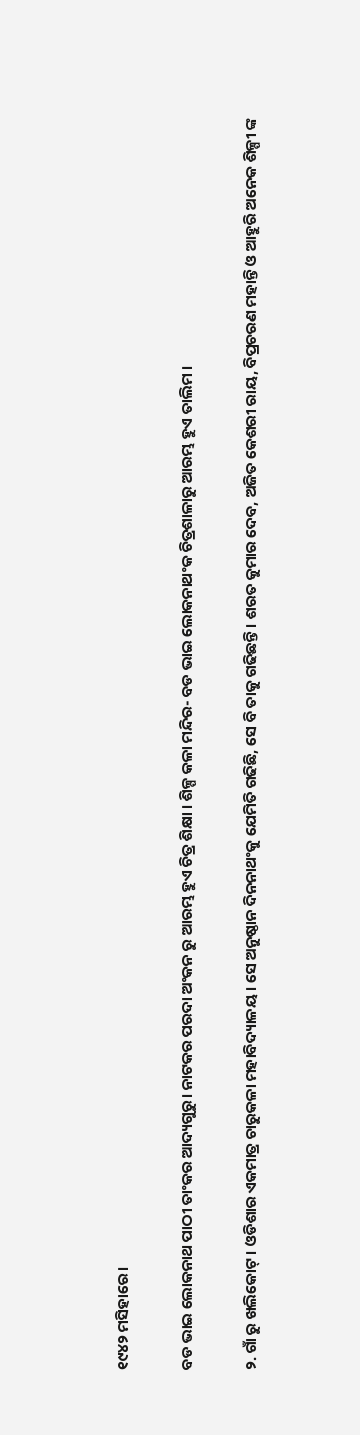୧୯୪୨ ମସିହାରେ।

ବଡ ଭାଇ ଲୋକନାଥ ପାଠୀ ତାଂକର ଆଦ୍ୟଗୁରୁ। ନାଟକର ପରଦା ଅଂକନ ରୁ ଆରମ୍ଭ ହୁଏ ଚିତ୍ର ଶିକ୍ଷା । ଶିଳ୍ପ କଳା ମନ୍ଦିର- ବଡ ଭାଇ ଲୋକନାଥଂକ ଚିତ୍ରଶାଳାରୁ ଆରମ୍ଭ ହୁଏ ତାଲିମ ।

୨. ଗାଁ ରୁ ଖଲିକୋଟ୍ । ଓଡିଶାର ଏକମାତ୍ର ଚାରୁକଳା ମହାବିଦ୍ୟାଳୟ। ସେ ଅନୁଷ୍ଠାନ ଦିନନାଥଂକୁ ଯେମିତି ଗଢିଛି, ସେ ବି ତାକୁ ଗଢିଛନ୍ତି । ଶରତ କୁମାର ଦେବ, ଅଜିତ କେଶରୀ ରାୟ, ବିପ୍ରଚରଣ ମହାନ୍ତି ଓ ଆହୁରି ଅନେକ ଶିଳ୍ପୀ ଙ୍କ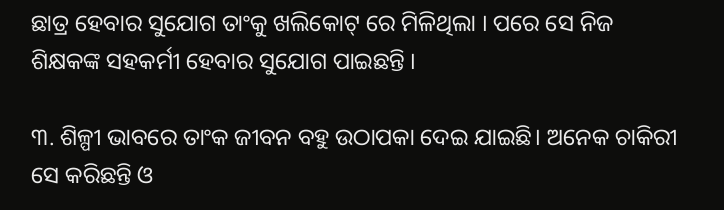ଛାତ୍ର ହେବାର ସୁଯୋଗ ତାଂକୁ ଖଲିକୋଟ୍ ରେ ମିଳିଥିଲା । ପରେ ସେ ନିଜ ଶିକ୍ଷକଙ୍କ ସହକର୍ମୀ ହେବାର ସୁଯୋଗ ପାଇଛନ୍ତି ।

୩. ଶିଳ୍ପୀ ଭାବରେ ତାଂକ ଜୀବନ ବହୁ ଉଠାପକା ଦେଇ ଯାଇଛି। ଅନେକ ଚାକିରୀ ସେ କରିଛନ୍ତି ଓ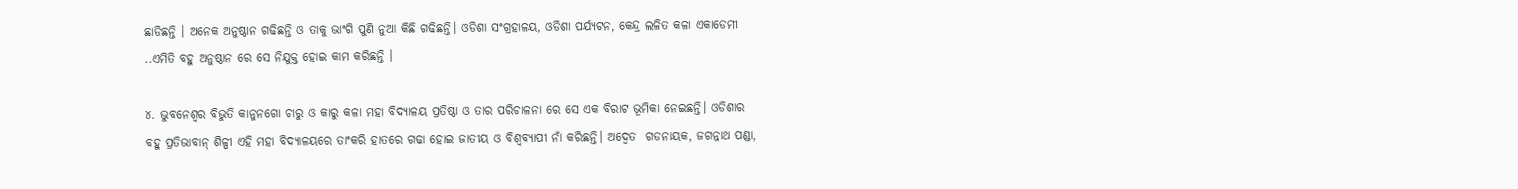ଛାଡିଛନ୍ତି । ଅନେକ ଅନୁଷ୍ଠାନ ଗଢିଛନ୍ତି ଓ ତାକୁ ଭାଂଗି ପୁଣି ନୁଆ କିଛି ଗଢିଛନ୍ତି। ଓଡିଶା ସଂଗ୍ରହାଳୟ, ଓଡିଶା ପର୍ଯ୍ୟଟନ, କେନ୍ଦ୍ର ଲଳିତ କଳା ଏକାଡେମୀ ..ଏମିତି ବହୁ ଅନୁଷ୍ଠାନ ରେ ସେ ନିଯୁକ୍ତ ହୋଇ କାମ କରିଛନ୍ତି ।

୪. ଭୁବନେଶ୍ଵର ବିଭୁତି କାନୁନଗୋ ଚାରୁ ଓ କାରୁ କଳା ମହା ବିଦ୍ୟାଳୟ ପ୍ରତିଷ୍ଠା ଓ ତାର ପରିଚାଳନା ରେ ସେ ଏକ ବିରାଟ ଭୂମିକା ନେଇଛନ୍ତି। ଓଡିଶାର ବହୁ ପ୍ରତିଭାବାନ୍ ଶିଳ୍ପୀ ଏହି ମହା ବିଦ୍ୟାଳୟରେ ତାଂକରି ହାତରେ ଗଢା ହୋଇ ଜାତୀୟ ଓ ବିଶ୍ଵବ୍ୟାପୀ ନାଁ କରିଛନ୍ତି। ଅଦ୍ଵେତ  ଗଡନାୟକ, ଜଗନ୍ନାଥ ପଣ୍ଡା,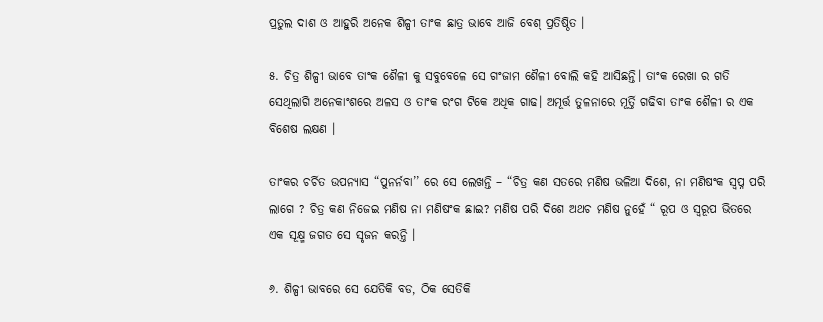ପ୍ରତୁଲ ଦାଶ ଓ ଆହୁରି ଅନେକ ଶିଳ୍ପୀ ତାଂକ ଛାତ୍ର ଭାବେ ଆଜି ବେଶ୍ ପ୍ରତିଷ୍ଠିତ ।

୫. ଚିତ୍ର ଶିଳ୍ପୀ ଭାବେ ତାଂକ ଶୈଳୀ କୁ ସବୁବେଳେ ସେ ଗଂଜାମ ଶୈଳୀ ବୋଲି କହି ଆସିଛନ୍ତି। ତାଂକ ରେଖା ର ଗତି ସେଥିଲାଗି ଅନେକାଂଶରେ ଅଳସ ଓ ତାଂକ ରଂଗ ଟିକେ ଅଧିକ ଗାଢ। ଅମୂର୍ତ୍ତ ତୁଳନାରେ ମୂର୍ତ୍ତି ଗଢିବା ତାଂକ ଶୈଳୀ ର ଏକ ବିଶେଷ ଲକ୍ଷଣ ।

ତାଂକର ଚର୍ଚିତ ଉପନ୍ୟାସ “ପୁନର୍ନବା’’ ରେ ସେ ଲେଖନ୍ତି – “ଚିତ୍ର କଣ ସତରେ ମଣିଷ ଭଳିଆ ଦିଶେ, ନା ମଣିଷଂକ ସ୍ବପ୍ନ ପରି ଲାଗେ ? ଚିତ୍ର କଣ ନିଜେଇ ମଣିଷ ନା ମଣିଷଂକ ଛାଇ? ମଣିଷ ପରି ଦିଶେ ଅଥଚ ମଣିଷ ନୁହେଁ “ ରୂପ ଓ ସ୍ଵରୂପ ଭିତରେ ଏକ ସୂକ୍ଷ୍ମ ଜଗତ ସେ ସୃଜନ କରନ୍ତି ।

୬. ଶିଳ୍ପୀ ଭାବରେ ସେ ଯେତିକି ବଡ, ଠିକ ସେତିକି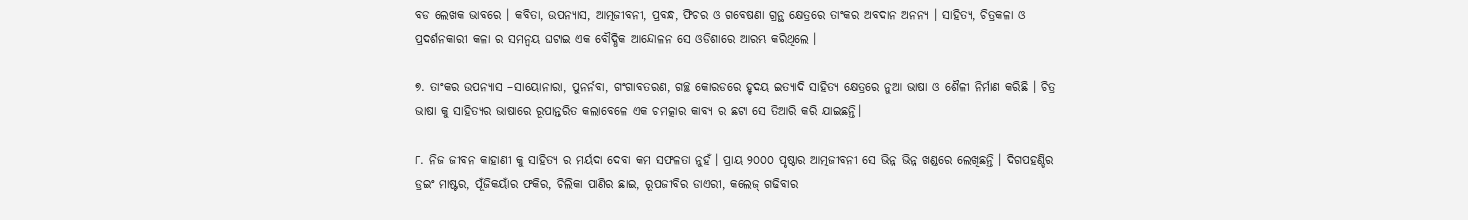ବଡ ଲେଖକ ଭାବରେ । କବିତା, ଉପନ୍ୟାସ, ଆତ୍ମଜୀବନୀ, ପ୍ରବନ୍ଧ, ଫିଚର ଓ ଗବେଷଣା ଗ୍ରନ୍ଥ କ୍ଷେତ୍ରରେ ତାଂକର ଅବଦାନ ଅନନ୍ୟ । ସାହିତ୍ୟ, ଚିତ୍ରକଳା ଓ ପ୍ରଦର୍ଶନକାରୀ କଳା ର ସମନ୍ଵୟ ଘଟାଇ ଏକ ବୌଦ୍ଧିକ ଆନ୍ଦୋଳନ ସେ ଓଡିଶାରେ ଆରମ୍ଭ କରିଥିଲେ ।

୭. ତାଂକର ଉପନ୍ୟାସ –ସାୟୋନାରା, ପୁନର୍ନବା, ଗଂଗାବତରଣ, ଗଚ୍ଛ କୋରଡରେ ହୃଦୟ ଇତ୍ୟାଦି ସାହିତ୍ୟ କ୍ଷେତ୍ରରେ ନୁଆ ଭାଷା ଓ ଶୈଳୀ ନିର୍ମାଣ କରିଛି । ଚିତ୍ର ଭାଷା କୁ ସାହିତ୍ୟର ଭାଷାରେ ରୂପାନ୍ତରିତ କଲାବେଳେ ଏକ ଚମତ୍କାର କାବ୍ୟ ର ଛଟା ସେ ତିଆରି କରି ଯାଇଛନ୍ତି।

୮. ନିଜ ଜୀବନ କାହାଣୀ କୁ ସାହିତ୍ୟ ର ମର୍ୟଦା ଦେବା କମ ସଫଳତା ନୁହଁ । ପ୍ରାୟ ୨୦୦୦ ପୃଷ୍ଠାର ଆତ୍ମଜୀବନୀ ସେ ଭିନ୍ନ ଭିନ୍ନ ଖଣ୍ଡରେ ଲେଖିଛନ୍ତି । ଦିଗପହଣ୍ଡିର ଡ୍ରଇଂ ମାଷ୍ଟର, ପୂଁଜିକୟାଁର ଫକିର, ଚିଲିକା ପାଣିର ଛାଇ, ରୂପଜୀବିର ଡାଏରୀ, କଲେଜ୍ ଗଢିବାର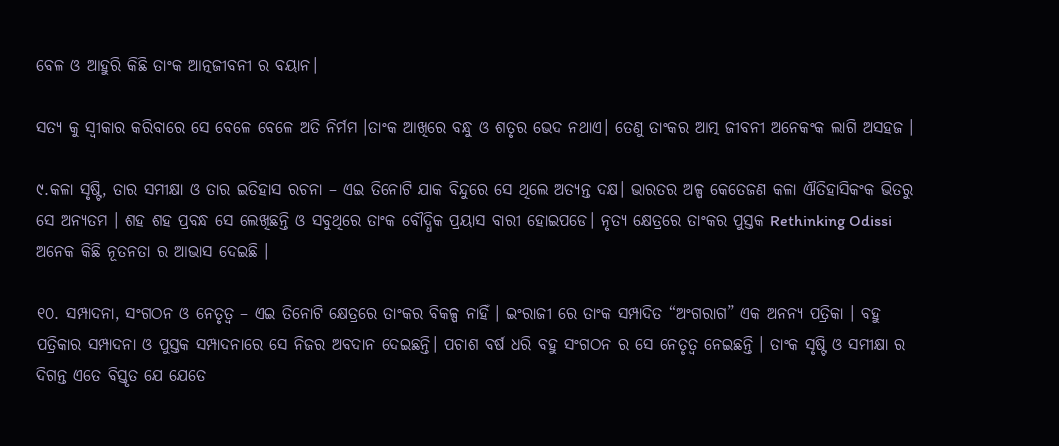ବେଳ ଓ ଆହୁରି କିଛି ତାଂକ ଆତ୍ନଜୀବନୀ ର ବୟାନ।

ସତ୍ୟ କୁ ସ୍ଵୀକାର କରିବାରେ ସେ ବେଳେ ବେଳେ ଅତି ନିର୍ମମ ।ତାଂକ ଆଖିରେ ବନ୍ଧୁ ଓ ଶତୃର ଭେଦ ନଥାଏ। ତେଣୁ ତାଂକର ଆତ୍ମ ଜୀବନୀ ଅନେକଂକ ଲାଗି ଅସହଜ ।

୯.କଳା ସୃଷ୍ଟି, ତାର ସମୀକ୍ଷା ଓ ତାର ଇତିହାସ ରଚନା – ଏଇ ତିନୋଟି ଯାକ ବିନ୍ଦୁରେ ସେ ଥିଲେ ଅତ୍ୟନ୍ତ ଦକ୍ଷ। ଭାରତର ଅଳ୍ପ କେତେଜଣ କଳା ଐତିହାସିକଂକ ଭିତରୁ ସେ ଅନ୍ୟତମ । ଶହ ଶହ ପ୍ରବନ୍ଧ ସେ ଲେଖିଛନ୍ତି ଓ ସବୁଥିରେ ତାଂକ ବୌଦ୍ଧିକ ପ୍ରୟାସ ବାରୀ ହୋଇପଡେ। ନୃତ୍ୟ କ୍ଷେତ୍ରରେ ତାଂକର ପୁସ୍ତକ Rethinking Odissi ଅନେକ କିଛି ନୂତନତା ର ଆଭାସ ଦେଇଛି ।

୧୦. ସମ୍ପାଦନା, ସଂଗଠନ ଓ ନେତୃତ୍ବ – ଏଇ ତିନୋଟି କ୍ଷେତ୍ରରେ ତାଂକର ବିକଳ୍ପ ନାହିଁ । ଇଂରାଜୀ ରେ ତାଂକ ସମ୍ପାଦିତ “ଅଂଗରାଗ” ଏକ ଅନନ୍ୟ ପତ୍ରିକା । ବହୁ ପତ୍ରିକାର ସମ୍ପାଦନା ଓ ପୁସ୍ତକ ସମ୍ପାଦନାରେ ସେ ନିଜର ଅବଦାନ ଦେଇଛନ୍ତି। ପଚାଶ ବର୍ଷ ଧରି ବହୁ ସଂଗଠନ ର ସେ ନେତୃତ୍ଵ ନେଇଛନ୍ତି । ତାଂକ ସୃଷ୍ଟି ଓ ସମୀକ୍ଷା ର ଦିଗନ୍ତ ଏତେ ବିସ୍ତୃତ ଯେ ଯେତେ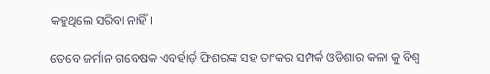କହୁଥିଲେ ସରିବା ନାହିଁ।

ତେବେ ଜର୍ମାନ ଗବେଷକ ଏବର୍ହାର୍ଡ଼ ଫିଶରଙ୍କ ସହ ତାଂକର ସମ୍ପର୍କ ଓଡିଶାର କଳା କୁ ବିଶ୍ଵ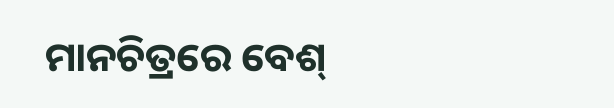ମାନଚିତ୍ରରେ ବେଶ୍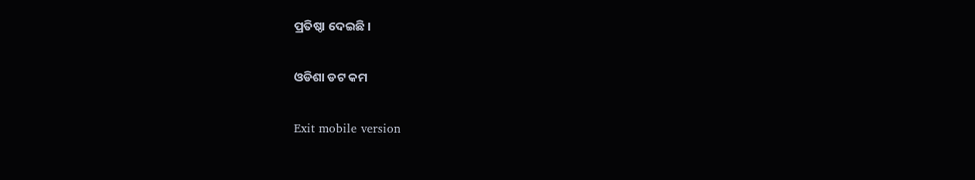ପ୍ରତିଷ୍ଠା ଦେଇଛି ।

ଓଡିଶା ଡଟ କମ

Exit mobile version